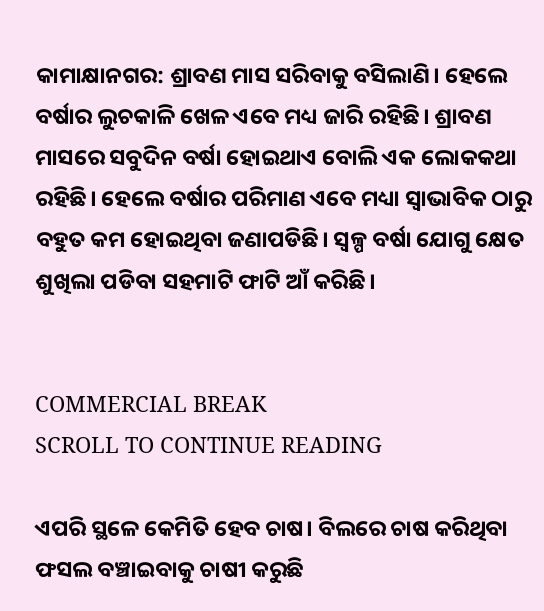କାମାକ୍ଷାନଗର: ଶ୍ରାବଣ ମାସ ସରିବାକୁ ବସିଲାଣି। ହେଲେ ବର୍ଷାର ଲୁଚକାଳି ଖେଳ ଏବେ ମଧ୍ୟ ଜାରି ରହିଛି। ଶ୍ରାବଣ ମାସରେ ସବୁଦିନ ବର୍ଷା ହୋଇଥାଏ ବୋଲି ଏକ ଲୋକକଥା ରହିଛି। ହେଲେ ବର୍ଷାର ପରିମାଣ ଏବେ ମଧ୍ୟା ସ୍ବାଭାବିକ ଠାରୁ ବହୁତ କମ ହୋଇଥିବା ଜଣାପଡିଛି। ସ୍ବଳ୍ପ ବର୍ଷା ଯୋଗୁ କ୍ଷେତ ଶୁଖିଲା ପଡିବା ସହମାଟି ଫାଟି ଆଁ କରିଛି।


COMMERCIAL BREAK
SCROLL TO CONTINUE READING

ଏପରି ସ୍ଥଳେ କେମିତି ହେବ ଚାଷ। ବିଲରେ ଚାଷ କରିଥିବା ଫସଲ ବଞ୍ଚାଇବାକୁ ଚାଷୀ କରୁଛି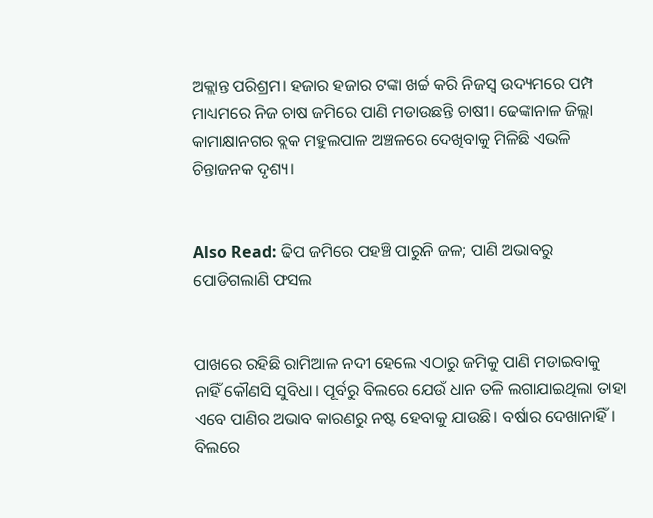ଅକ୍ଲାନ୍ତ ପରିଶ୍ରମ। ହଜାର ହଜାର ଟଙ୍କା ଖର୍ଚ୍ଚ କରି ନିଜସ୍ବ ଉଦ୍ୟମରେ ପମ୍ପ ମାଧ୍ୟମରେ ନିଜ ଚାଷ ଜମିରେ ପାଣି ମଡାଉଛନ୍ତି ଚାଷୀ। ଢେଙ୍କାନାଳ ଜିଲ୍ଲା କାମାକ୍ଷାନଗର ବ୍ଲକ ମହୁଲପାଳ ଅଞ୍ଚଳରେ ଦେଖିବାକୁ ମିଳିଛି ଏଭଳି ଚିନ୍ତାଜନକ ଦୃଶ୍ୟ।


Also Read: ଢିପ ଜମିରେ ପହଞ୍ଚି ପାରୁନି ଜଳ; ପାଣି ଅଭାବରୁ ପୋଡିଗଲାଣି ଫସଲ


ପାଖରେ ରହିଛି ରାମିଆଳ ନଦୀ ହେଲେ ଏଠାରୁ ଜମିକୁ ପାଣି ମଡାଇବାକୁ ନାହିଁ କୌଣସି ସୁବିଧା। ପୂର୍ବରୁ ବିଲରେ ଯେଉଁ ଧାନ ତଳି ଲଗାଯାଇଥିଲା ତାହା ଏବେ ପାଣିର ଅଭାବ କାରଣରୁ ନଷ୍ଟ ହେବାକୁ ଯାଉଛି। ବର୍ଷାର ଦେଖାନାହିଁ। ବିଲରେ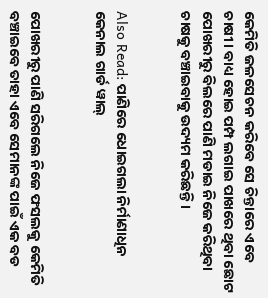କେମିତି ଜଳସେଚନ କରିବେ ସେ ଚିନ୍ତାରେ ଏବେ ଚାଷୀ। ବାଧ୍ୟ ହୋଇ ପମ୍ପ ଲଗାଇ ପାଖରେ ଥିବା ଛୋଟ ପୋଖରୀରୁ ବିଲରେ ପାଣି ମଡାଇ ନିଜେ କରିଥିବା ଚାଷକୁ ବଞ୍ଚାଇବାକୁ ଉଦ୍ୟମ କରିଛନ୍ତି।


Also Read: ପାଣିରେ ଧୋଇଗଲା ନିର୍ମାଣାଧିନ କେନାଲ ଗାର୍ଡ ୱାଲ୍


ପୋଖରୀରୁ ପାଣି ସରିଗଲେ ନିଜେ ଫସଲକୁ କେମିତି ବଞ୍ଚାଇବେ ତାହା ଏବେ ସେମାନଙ୍କ ପାଇଁ ଏକ ବଡ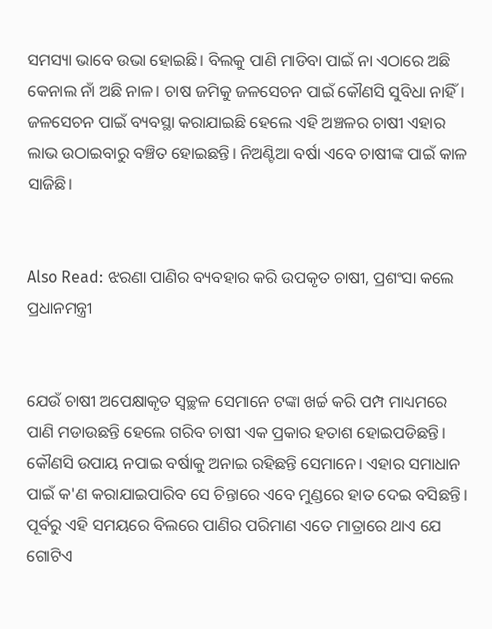ସମସ୍ୟା ଭାବେ ଉଭା ହୋଇଛି। ବିଲକୁ ପାଣି ମାଡିବା ପାଇଁ ନା ଏଠାରେ ଅଛି କେନାଲ ନାଁ ଅଛି ନାଳ। ଚାଷ ଜମିକୁ ଜଳସେଚନ ପାଇଁ କୌଣସି ସୁବିଧା ନାହିଁ। ଜଳସେଚନ ପାଇଁ ବ୍ୟବସ୍ଥା କରାଯାଇଛି ହେଲେ ଏହି ଅଞ୍ଚଳର ଚାଷୀ ଏହାର ଲାଭ ଉଠାଇବାରୁ ବଞ୍ଚିତ ହୋଇଛନ୍ତି। ନିଅଣ୍ଟିଆ ବର୍ଷା ଏବେ ଚାଷୀଙ୍କ ପାଇଁ କାଳ ସାଜିଛି।


Also Read: ଝରଣା ପାଣିର ବ୍ୟବହାର କରି ଉପକୃତ ଚାଷୀ, ପ୍ରଶଂସା କଲେ ପ୍ରଧାନମନ୍ତ୍ରୀ


ଯେଉଁ ଚାଷୀ ଅପେକ୍ଷାକୃତ ସ୍ବଚ୍ଛଳ ସେମାନେ ଟଙ୍କା ଖର୍ଚ୍ଚ କରି ପମ୍ପ ମାଧ୍ୟମରେ ପାଣି ମଡାଉଛନ୍ତି ହେଲେ ଗରିବ ଚାଷୀ ଏକ ପ୍ରକାର ହତାଶ ହୋଇପଡିଛନ୍ତି। କୌଣସି ଉପାୟ ନପାଇ ବର୍ଷାକୁ ଅନାଇ ରହିଛନ୍ତି ସେମାନେ। ଏହାର ସମାଧାନ ପାଇଁ କ'ଣ କରାଯାଇପାରିବ ସେ ଚିନ୍ତାରେ ଏବେ ମୁଣ୍ଡରେ ହାତ ଦେଇ ବସିଛନ୍ତି। ପୂର୍ବରୁ ଏହି ସମୟରେ ବିଲରେ ପାଣିର ପରିମାଣ ଏତେ ମାତ୍ରାରେ ଥାଏ ଯେ ଗୋଟିଏ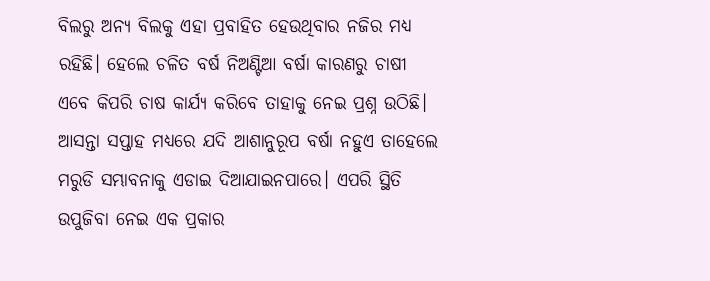ବିଲରୁ ଅନ୍ୟ ବିଲକୁ ଏହା ପ୍ରବାହିତ ହେଉଥିବାର ନଜିର ମଧ୍ୟ ରହିଛି। ହେଲେ ଚଳିତ ବର୍ଷ ନିଅଣ୍ଟିଆ ବର୍ଷା କାରଣରୁ ଚାଷୀ ଏବେ କିପରି ଚାଷ କାର୍ଯ୍ୟ କରିବେ ତାହାକୁ ନେଇ ପ୍ରଶ୍ନ ଉଠିଛି। ଆସନ୍ତା ସପ୍ତାହ ମଧ୍ୟରେ ଯଦି ଆଶାନୁରୂପ ବର୍ଷା ନହୁଏ ତାହେଲେ ମରୁଡି ସମ୍ଭାବନାକୁ ଏଡାଇ ଦିଆଯାଇନପାରେ। ଏପରି ସ୍ଥିତି ଉପୁଜିବା ନେଇ ଏକ ପ୍ରକାର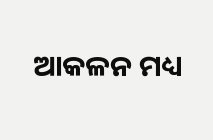ଆକଳନ ମଧ୍ୟ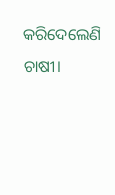କରିଦେଲେଣି ଚାଷୀ।